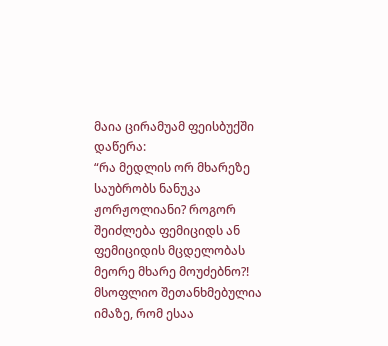მაია ცირამუამ ფეისბუქში დაწერა:
“რა მედლის ორ მხარეზე საუბრობს ნანუკა ჟორჟოლიანი? როგორ შეიძლება ფემიციდს ან ფემიციდის მცდელობას მეორე მხარე მოუძებნო?! მსოფლიო შეთანხმებულია იმაზე, რომ ესაა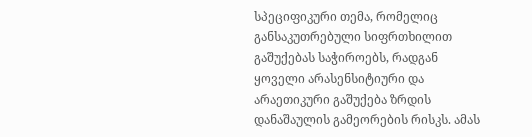სპეციფიკური თემა, რომელიც განსაკუთრებული სიფრთხილით გაშუქებას საჭიროებს, რადგან ყოველი არასენსიტიური და არაეთიკური გაშუქება ზრდის დანაშაულის გამეორების რისკს. ამას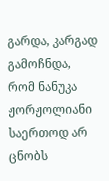გარდა, კარგად გამოჩნდა, რომ ნანუკა ჟორჟოლიანი საერთოდ არ ცნობს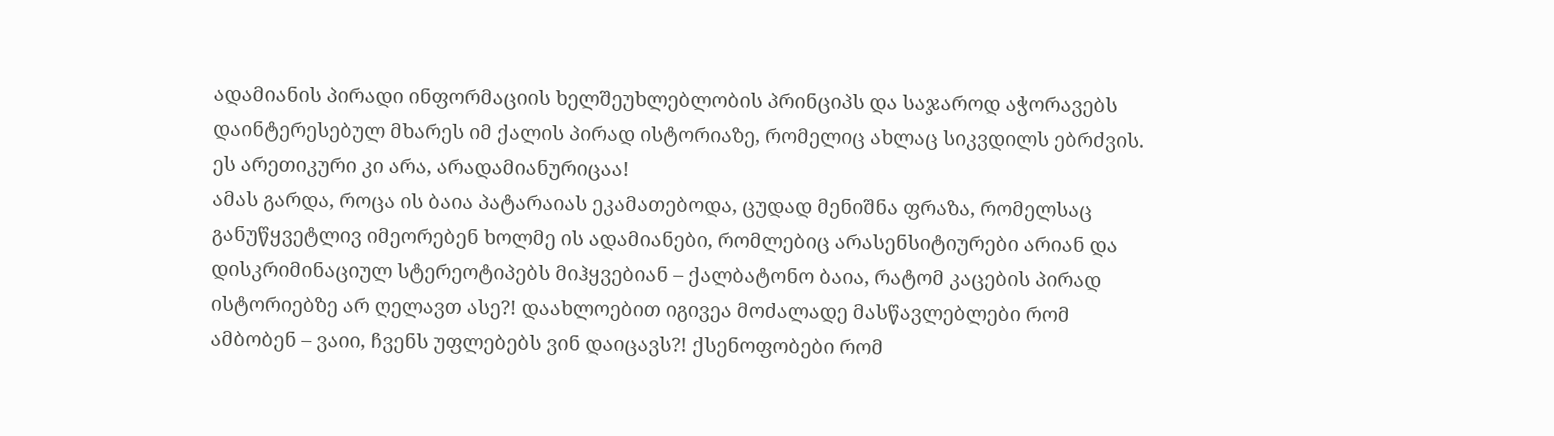ადამიანის პირადი ინფორმაციის ხელშეუხლებლობის პრინციპს და საჯაროდ აჭორავებს დაინტერესებულ მხარეს იმ ქალის პირად ისტორიაზე, რომელიც ახლაც სიკვდილს ებრძვის. ეს არეთიკური კი არა, არადამიანურიცაა!
ამას გარდა, როცა ის ბაია პატარაიას ეკამათებოდა, ცუდად მენიშნა ფრაზა, რომელსაც განუწყვეტლივ იმეორებენ ხოლმე ის ადამიანები, რომლებიც არასენსიტიურები არიან და დისკრიმინაციულ სტერეოტიპებს მიჰყვებიან – ქალბატონო ბაია, რატომ კაცების პირად ისტორიებზე არ ღელავთ ასე?! დაახლოებით იგივეა მოძალადე მასწავლებლები რომ ამბობენ – ვაიი, ჩვენს უფლებებს ვინ დაიცავს?! ქსენოფობები რომ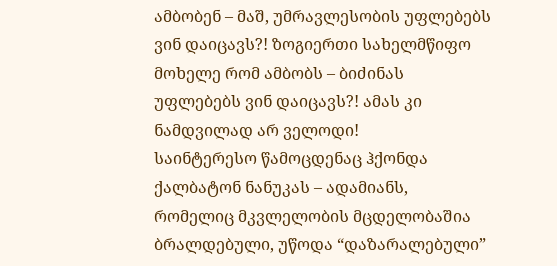ამბობენ – მაშ, უმრავლესობის უფლებებს ვინ დაიცავს?! ზოგიერთი სახელმწიფო მოხელე რომ ამბობს – ბიძინას უფლებებს ვინ დაიცავს?! ამას კი ნამდვილად არ ველოდი!
საინტერესო წამოცდენაც ჰქონდა ქალბატონ ნანუკას – ადამიანს, რომელიც მკვლელობის მცდელობაშია ბრალდებული, უწოდა “დაზარალებული”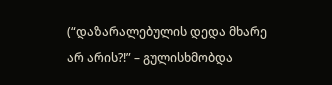(“დაზარალებულის დედა მხარე არ არის?!” – გულისხმობდა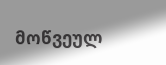მოწვეულ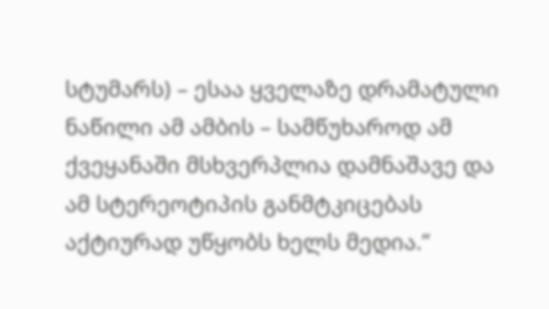სტუმარს) – ესაა ყველაზე დრამატული ნაწილი ამ ამბის – სამწუხაროდ ამ ქვეყანაში მსხვერპლია დამნაშავე და ამ სტერეოტიპის განმტკიცებას აქტიურად უწყობს ხელს მედია.”